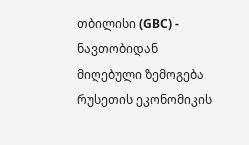თბილისი (GBC) - ნავთობიდან მიღებული ზემოგება რუსეთის ეკონომიკის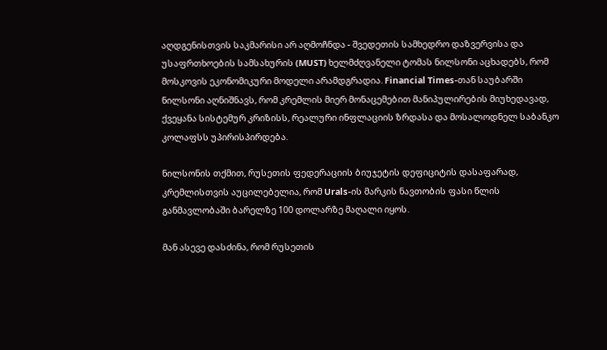აღდგენისთვის საკმარისი არ აღმოჩნდა - შვედეთის სამხედრო დაზვერვისა და უსაფრთხოების სამსახურის (MUST) ხელმძღვანელი ტომას ნილსონი აცხადებს, რომ მოსკოვის ეკონომიკური მოდელი არამდგრადია. Financial Times-თან საუბარში ნილსონი აღნიშნავს, რომ კრემლის მიერ მონაცემებით მანიპულირების მიუხედავად, ქვეყანა სისტემურ კრიზისს, რეალური ინფლაციის ზრდასა და მოსალოდნელ საბანკო კოლაფსს უპირისპირდება.

ნილსონის თქმით, რუსეთის ფედერაციის ბიუჯეტის დეფიციტის დასაფარად, კრემლისთვის აუცილებელია, რომ Urals-ის მარკის ნავთობის ფასი წლის განმავლობაში ბარელზე 100 დოლარზე მაღალი იყოს.

მან ასევე დასძინა, რომ რუსეთის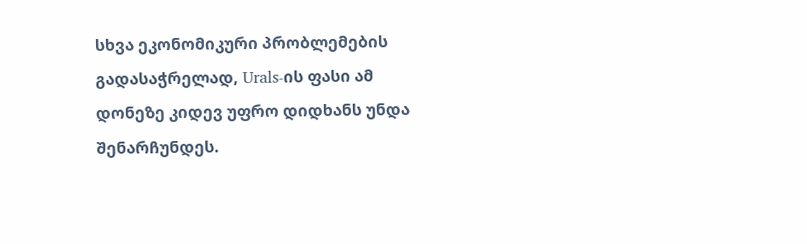სხვა ეკონომიკური პრობლემების გადასაჭრელად, Urals-ის ფასი ამ დონეზე კიდევ უფრო დიდხანს უნდა შენარჩუნდეს.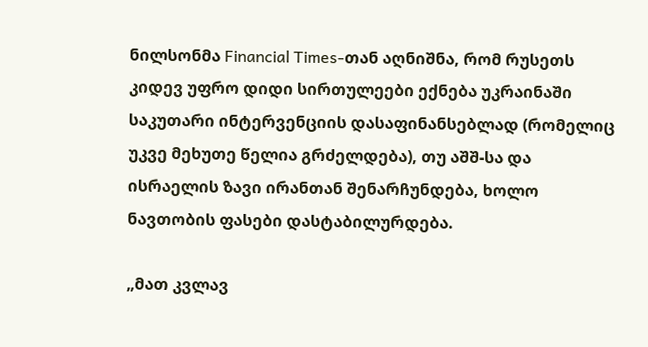ნილსონმა Financial Times-თან აღნიშნა, რომ რუსეთს კიდევ უფრო დიდი სირთულეები ექნება უკრაინაში საკუთარი ინტერვენციის დასაფინანსებლად (რომელიც უკვე მეხუთე წელია გრძელდება), თუ აშშ-სა და ისრაელის ზავი ირანთან შენარჩუნდება, ხოლო ნავთობის ფასები დასტაბილურდება.

„მათ კვლავ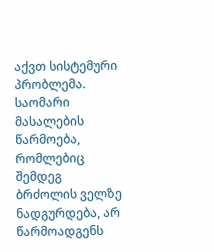აქვთ სისტემური პრობლემა. საომარი მასალების წარმოება, რომლებიც შემდეგ ბრძოლის ველზე ნადგურდება, არ წარმოადგენს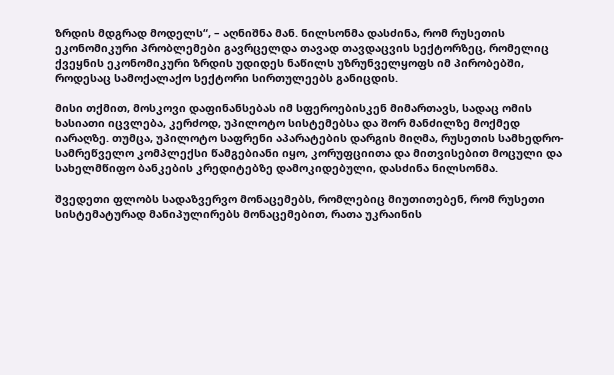ზრდის მდგრად მოდელს“, – აღნიშნა მან. ნილსონმა დასძინა, რომ რუსეთის ეკონომიკური პრობლემები გავრცელდა თავად თავდაცვის სექტორზეც, რომელიც ქვეყნის ეკონომიკური ზრდის უდიდეს ნაწილს უზრუნველყოფს იმ პირობებში, როდესაც სამოქალაქო სექტორი სირთულეებს განიცდის.

მისი თქმით, მოსკოვი დაფინანსებას იმ სფეროებისკენ მიმართავს, სადაც ომის ხასიათი იცვლება, კერძოდ, უპილოტო სისტემებსა და შორ მანძილზე მოქმედ იარაღზე. თუმცა, უპილოტო საფრენი აპარატების დარგის მიღმა, რუსეთის სამხედრო-სამრეწველო კომპლექსი წამგებიანი იყო, კორუფციითა და მითვისებით მოცული და სახელმწიფო ბანკების კრედიტებზე დამოკიდებული, დასძინა ნილსონმა.

შვედეთი ფლობს სადაზვერვო მონაცემებს, რომლებიც მიუთითებენ, რომ რუსეთი სისტემატურად მანიპულირებს მონაცემებით, რათა უკრაინის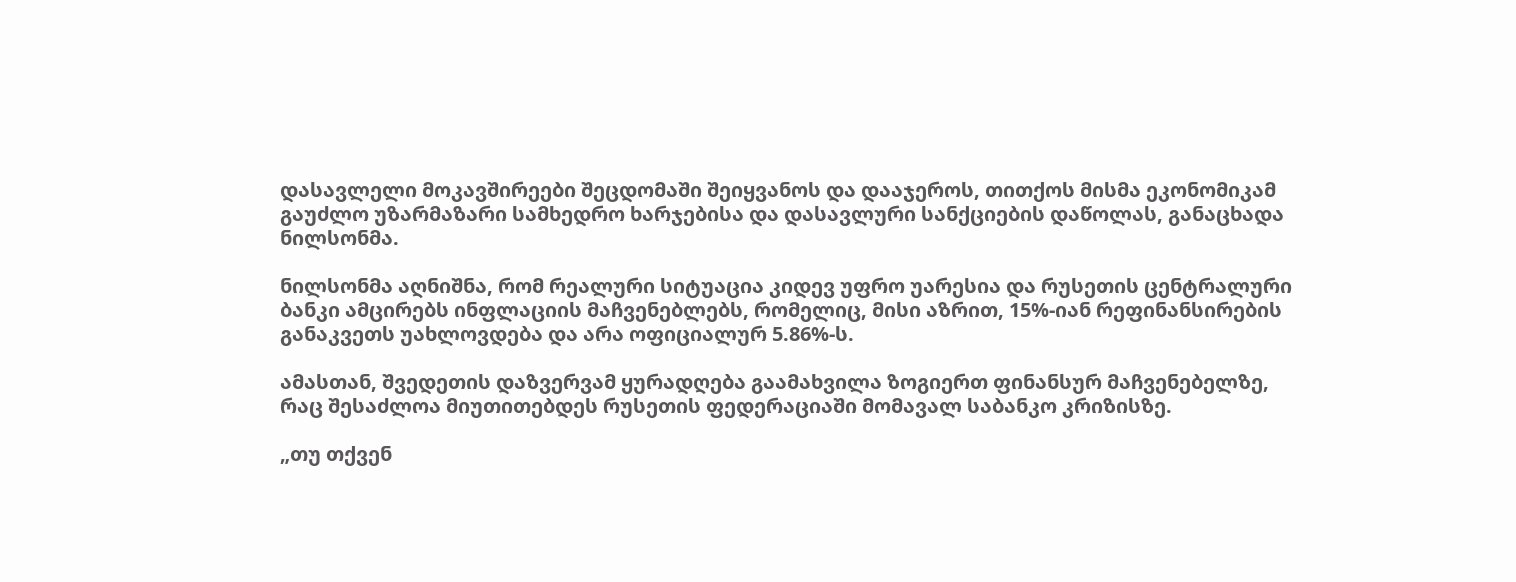დასავლელი მოკავშირეები შეცდომაში შეიყვანოს და დააჯეროს, თითქოს მისმა ეკონომიკამ გაუძლო უზარმაზარი სამხედრო ხარჯებისა და დასავლური სანქციების დაწოლას, განაცხადა ნილსონმა.

ნილსონმა აღნიშნა, რომ რეალური სიტუაცია კიდევ უფრო უარესია და რუსეთის ცენტრალური ბანკი ამცირებს ინფლაციის მაჩვენებლებს, რომელიც, მისი აზრით, 15%-იან რეფინანსირების განაკვეთს უახლოვდება და არა ოფიციალურ 5.86%-ს.

ამასთან, შვედეთის დაზვერვამ ყურადღება გაამახვილა ზოგიერთ ფინანსურ მაჩვენებელზე, რაც შესაძლოა მიუთითებდეს რუსეთის ფედერაციაში მომავალ საბანკო კრიზისზე.

„თუ თქვენ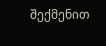შექმენით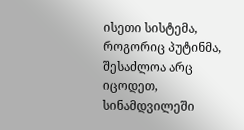ისეთი სისტემა, როგორიც პუტინმა, შესაძლოა არც იცოდეთ, სინამდვილეში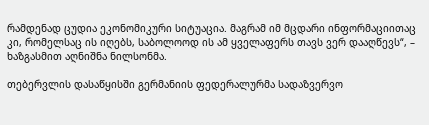რამდენად ცუდია ეკონომიკური სიტუაცია. მაგრამ იმ მცდარი ინფორმაციითაც კი, რომელსაც ის იღებს, საბოლოოდ ის ამ ყველაფერს თავს ვერ დააღწევს“, – ხაზგასმით აღნიშნა ნილსონმა.

თებერვლის დასაწყისში გერმანიის ფედერალურმა სადაზვერვო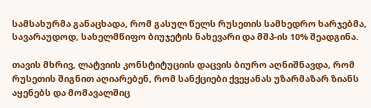სამსახურმა განაცხადა, რომ გასულ წელს რუსეთის სამხედრო ხარჯებმა, სავარაუდოდ, სახელმწიფო ბიუჯეტის ნახევარი და მშპ-ის 10% შეადგინა.

თავის მხრივ, ლატვიის კონსტიტუციის დაცვის ბიურო აღნიშნავდა, რომ რუსეთის შიგნით აღიარებენ, რომ სანქციები ქვეყანას უზარმაზარ ზიანს აყენებს და მომავალშიც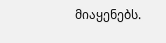მიაყენებს.